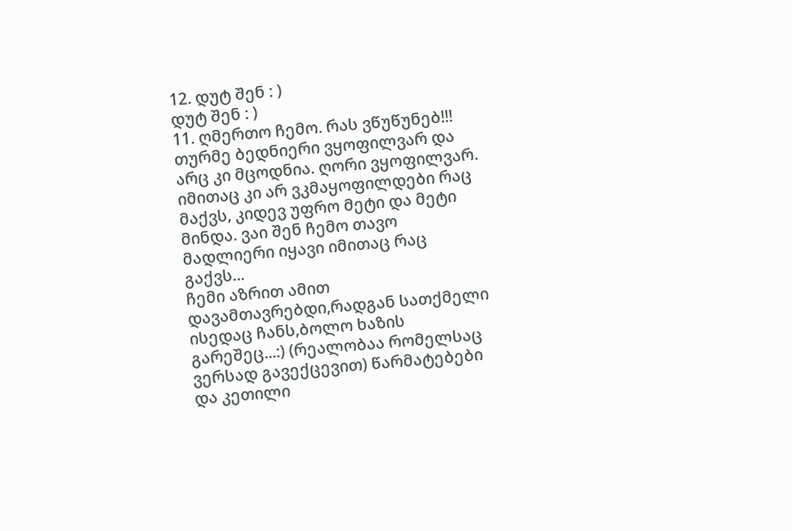12. დუტ შენ : )
დუტ შენ : )
11. ღმერთო ჩემო. რას ვწუწუნებ!!! თურმე ბედნიერი ვყოფილვარ და არც კი მცოდნია. ღორი ვყოფილვარ. იმითაც კი არ ვკმაყოფილდები რაც მაქვს, კიდევ უფრო მეტი და მეტი მინდა. ვაი შენ ჩემო თავო მადლიერი იყავი იმითაც რაც გაქვს...
ჩემი აზრით ამით დავამთავრებდი,რადგან სათქმელი ისედაც ჩანს,ბოლო ხაზის გარეშეც...:) (რეალობაა რომელსაც ვერსად გავექცევით) წარმატებები და კეთილი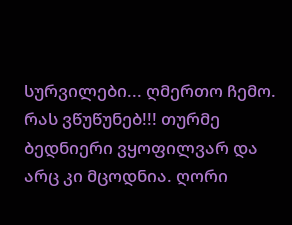სურვილები... ღმერთო ჩემო. რას ვწუწუნებ!!! თურმე ბედნიერი ვყოფილვარ და არც კი მცოდნია. ღორი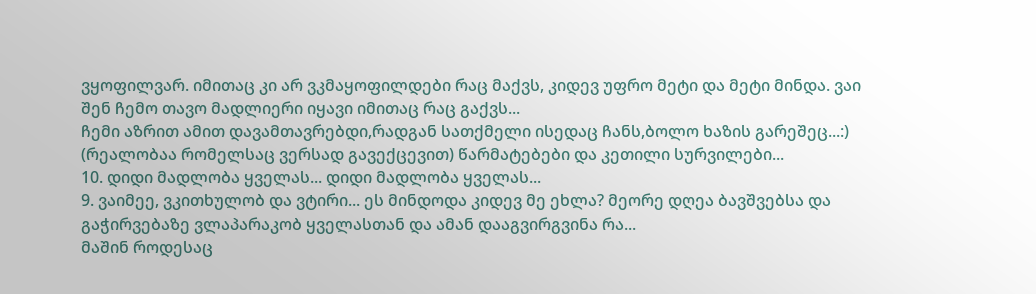ვყოფილვარ. იმითაც კი არ ვკმაყოფილდები რაც მაქვს, კიდევ უფრო მეტი და მეტი მინდა. ვაი შენ ჩემო თავო მადლიერი იყავი იმითაც რაც გაქვს...
ჩემი აზრით ამით დავამთავრებდი,რადგან სათქმელი ისედაც ჩანს,ბოლო ხაზის გარეშეც...:) (რეალობაა რომელსაც ვერსად გავექცევით) წარმატებები და კეთილი სურვილები...
10. დიდი მადლობა ყველას... დიდი მადლობა ყველას...
9. ვაიმეე, ვკითხულობ და ვტირი... ეს მინდოდა კიდევ მე ეხლა? მეორე დღეა ბავშვებსა და გაჭირვებაზე ვლაპარაკობ ყველასთან და ამან დააგვირგვინა რა...
მაშინ როდესაც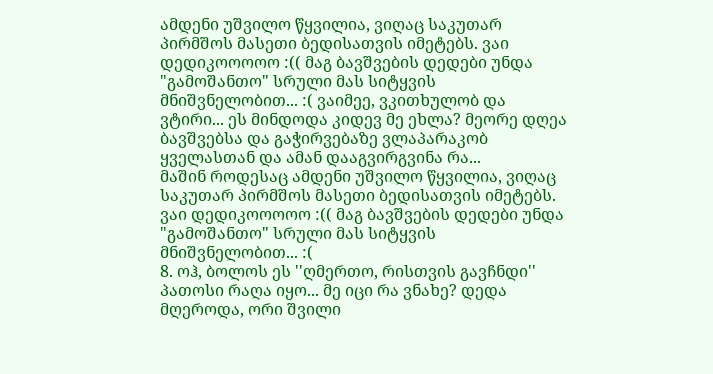ამდენი უშვილო წყვილია, ვიღაც საკუთარ პირმშოს მასეთი ბედისათვის იმეტებს. ვაი დედიკოოოოო :(( მაგ ბავშვების დედები უნდა "გამოშანთო" სრული მას სიტყვის მნიშვნელობით... :( ვაიმეე, ვკითხულობ და ვტირი... ეს მინდოდა კიდევ მე ეხლა? მეორე დღეა ბავშვებსა და გაჭირვებაზე ვლაპარაკობ ყველასთან და ამან დააგვირგვინა რა...
მაშინ როდესაც ამდენი უშვილო წყვილია, ვიღაც საკუთარ პირმშოს მასეთი ბედისათვის იმეტებს. ვაი დედიკოოოოო :(( მაგ ბავშვების დედები უნდა "გამოშანთო" სრული მას სიტყვის მნიშვნელობით... :(
8. ოჰ, ბოლოს ეს ''ღმერთო, რისთვის გავჩნდი'' პათოსი რაღა იყო... მე იცი რა ვნახე? დედა მღეროდა, ორი შვილი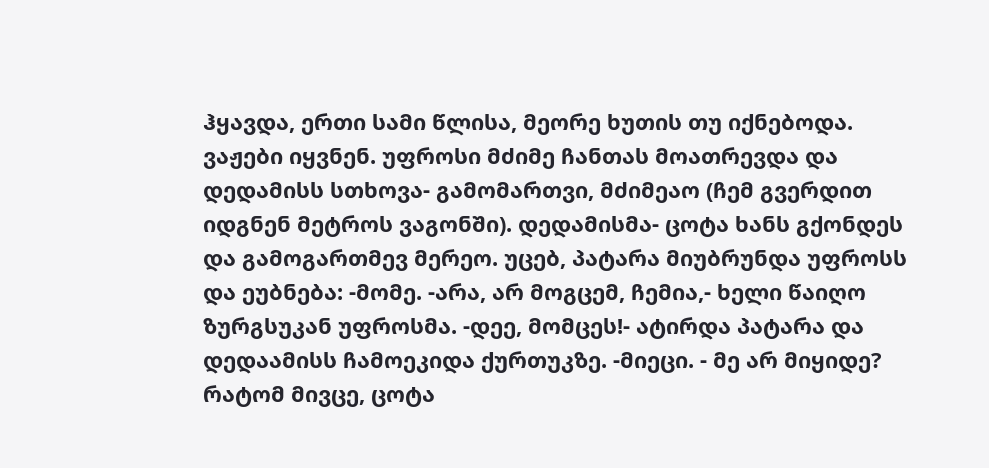ჰყავდა, ერთი სამი წლისა, მეორე ხუთის თუ იქნებოდა. ვაჟები იყვნენ. უფროსი მძიმე ჩანთას მოათრევდა და დედამისს სთხოვა- გამომართვი, მძიმეაო (ჩემ გვერდით იდგნენ მეტროს ვაგონში). დედამისმა- ცოტა ხანს გქონდეს და გამოგართმევ მერეო. უცებ, პატარა მიუბრუნდა უფროსს და ეუბნება: -მომე. -არა, არ მოგცემ, ჩემია,- ხელი წაიღო ზურგსუკან უფროსმა. -დეე, მომცეს!- ატირდა პატარა და დედაამისს ჩამოეკიდა ქურთუკზე. -მიეცი. - მე არ მიყიდე? რატომ მივცე, ცოტა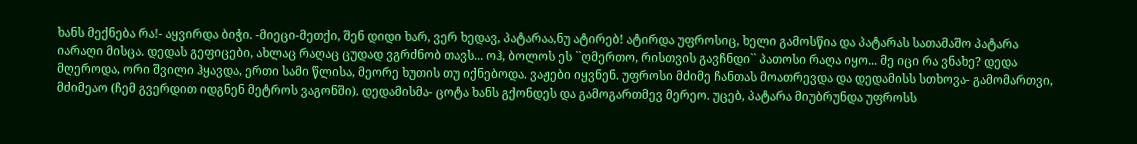ხანს მექნება რა!- აყვირდა ბიჭი. -მიეცი-მეთქი, შენ დიდი ხარ, ვერ ხედავ, პატარაა,ნუ ატირებ! ატირდა უფროსიც, ხელი გამოსწია და პატარას სათამაშო პატარა იარაღი მისცა. დედას გეფიცები, ახლაც რაღაც ცუდად ვგრძნობ თავს... ოჰ, ბოლოს ეს ``ღმერთო, რისთვის გავჩნდი`` პათოსი რაღა იყო... მე იცი რა ვნახე? დედა მღეროდა, ორი შვილი ჰყავდა, ერთი სამი წლისა, მეორე ხუთის თუ იქნებოდა. ვაჟები იყვნენ. უფროსი მძიმე ჩანთას მოათრევდა და დედამისს სთხოვა- გამომართვი, მძიმეაო (ჩემ გვერდით იდგნენ მეტროს ვაგონში). დედამისმა- ცოტა ხანს გქონდეს და გამოგართმევ მერეო. უცებ, პატარა მიუბრუნდა უფროსს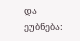და ეუბნება: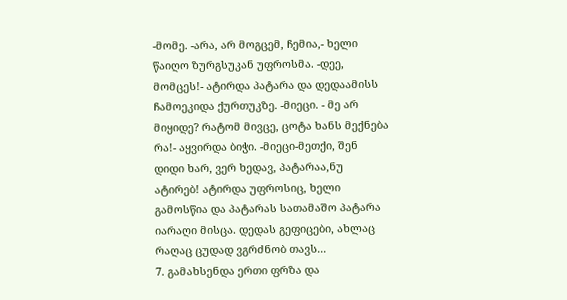-მომე. -არა, არ მოგცემ, ჩემია,- ხელი წაიღო ზურგსუკან უფროსმა. -დეე, მომცეს!- ატირდა პატარა და დედაამისს ჩამოეკიდა ქურთუკზე. -მიეცი. - მე არ მიყიდე? რატომ მივცე, ცოტა ხანს მექნება რა!- აყვირდა ბიჭი. -მიეცი-მეთქი, შენ დიდი ხარ, ვერ ხედავ, პატარაა,ნუ ატირებ! ატირდა უფროსიც, ხელი გამოსწია და პატარას სათამაშო პატარა იარაღი მისცა. დედას გეფიცები, ახლაც რაღაც ცუდად ვგრძნობ თავს...
7. გამახსენდა ერთი ფრზა და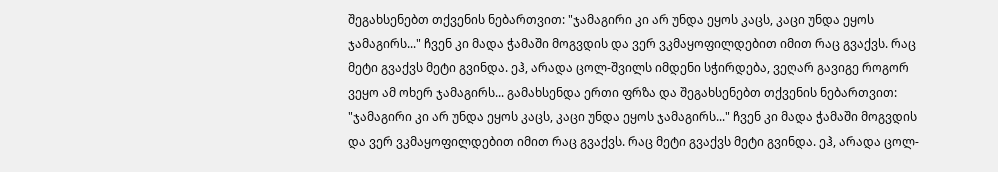შეგახსენებთ თქვენის ნებართვით: "ჯამაგირი კი არ უნდა ეყოს კაცს, კაცი უნდა ეყოს ჯამაგირს..." ჩვენ კი მადა ჭამაში მოგვდის და ვერ ვკმაყოფილდებით იმით რაც გვაქვს. რაც მეტი გვაქვს მეტი გვინდა. ეჰ, არადა ცოლ-შვილს იმდენი სჭირდება, ვეღარ გავიგე როგორ ვეყო ამ ოხერ ჯამაგირს... გამახსენდა ერთი ფრზა და შეგახსენებთ თქვენის ნებართვით: "ჯამაგირი კი არ უნდა ეყოს კაცს, კაცი უნდა ეყოს ჯამაგირს..." ჩვენ კი მადა ჭამაში მოგვდის და ვერ ვკმაყოფილდებით იმით რაც გვაქვს. რაც მეტი გვაქვს მეტი გვინდა. ეჰ, არადა ცოლ-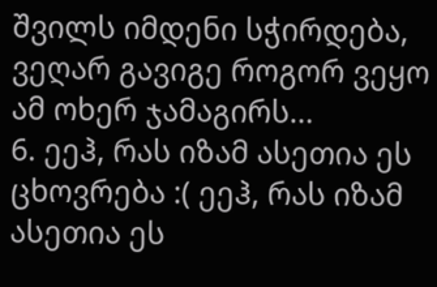შვილს იმდენი სჭირდება, ვეღარ გავიგე როგორ ვეყო ამ ოხერ ჯამაგირს...
6. ეეჰ, რას იზამ ასეთია ეს ცხოვრება :( ეეჰ, რას იზამ ასეთია ეს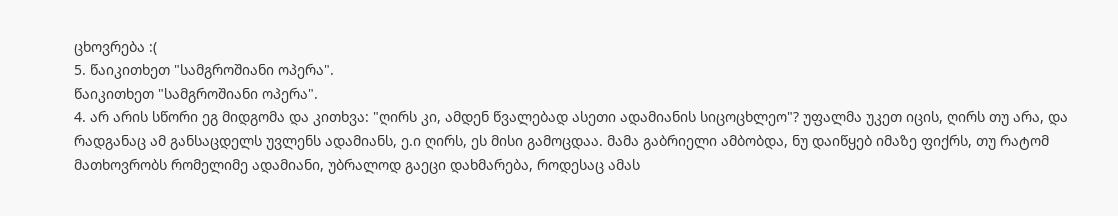ცხოვრება :(
5. წაიკითხეთ "სამგროშიანი ოპერა".
წაიკითხეთ "სამგროშიანი ოპერა".
4. არ არის სწორი ეგ მიდგომა და კითხვა: "ღირს კი, ამდენ წვალებად ასეთი ადამიანის სიცოცხლეო"? უფალმა უკეთ იცის, ღირს თუ არა, და რადგანაც ამ განსაცდელს უვლენს ადამიანს, ე.ი ღირს, ეს მისი გამოცდაა. მამა გაბრიელი ამბობდა, ნუ დაიწყებ იმაზე ფიქრს, თუ რატომ მათხოვრობს რომელიმე ადამიანი, უბრალოდ გაეცი დახმარება, როდესაც ამას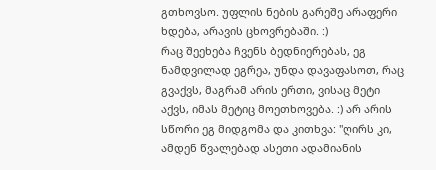გთხოვსო. უფლის ნების გარეშე არაფერი ხდება, არავის ცხოვრებაში. :)
რაც შეეხება ჩვენს ბედნიერებას, ეგ ნამდვილად ეგრეა, უნდა დავაფასოთ, რაც გვაქვს, მაგრამ არის ერთი, ვისაც მეტი აქვს, იმას მეტიც მოეთხოვება. :) არ არის სწორი ეგ მიდგომა და კითხვა: "ღირს კი, ამდენ წვალებად ასეთი ადამიანის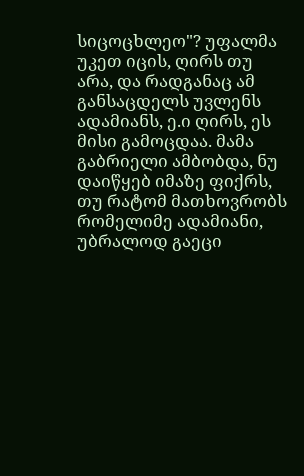სიცოცხლეო"? უფალმა უკეთ იცის, ღირს თუ არა, და რადგანაც ამ განსაცდელს უვლენს ადამიანს, ე.ი ღირს, ეს მისი გამოცდაა. მამა გაბრიელი ამბობდა, ნუ დაიწყებ იმაზე ფიქრს, თუ რატომ მათხოვრობს რომელიმე ადამიანი, უბრალოდ გაეცი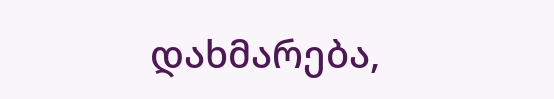დახმარება,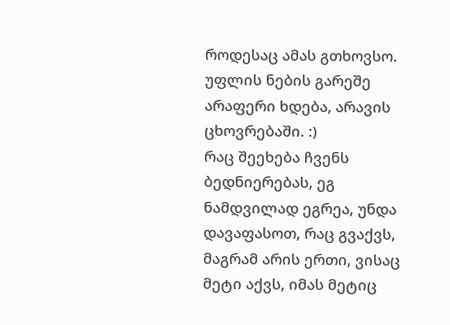როდესაც ამას გთხოვსო. უფლის ნების გარეშე არაფერი ხდება, არავის ცხოვრებაში. :)
რაც შეეხება ჩვენს ბედნიერებას, ეგ ნამდვილად ეგრეა, უნდა დავაფასოთ, რაც გვაქვს, მაგრამ არის ერთი, ვისაც მეტი აქვს, იმას მეტიც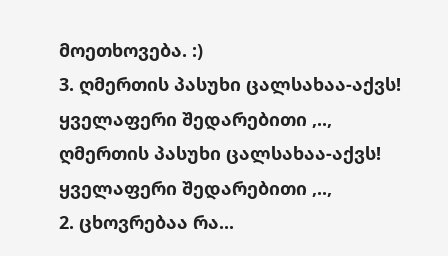მოეთხოვება. :)
3. ღმერთის პასუხი ცალსახაა-აქვს! ყველაფერი შედარებითი ,.., ღმერთის პასუხი ცალსახაა-აქვს! ყველაფერი შედარებითი ,..,
2. ცხოვრებაა რა...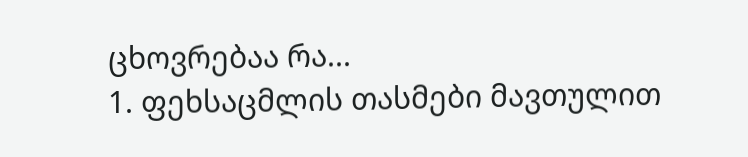ცხოვრებაა რა...
1. ფეხსაცმლის თასმები მავთულით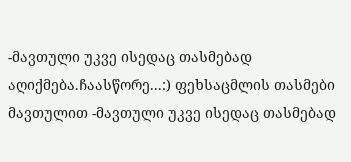-მავთული უკვე ისედაც თასმებად აღიქმება.ჩაასწორე...:) ფეხსაცმლის თასმები მავთულით -მავთული უკვე ისედაც თასმებად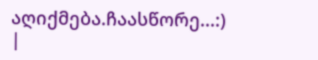აღიქმება.ჩაასწორე...:)
|